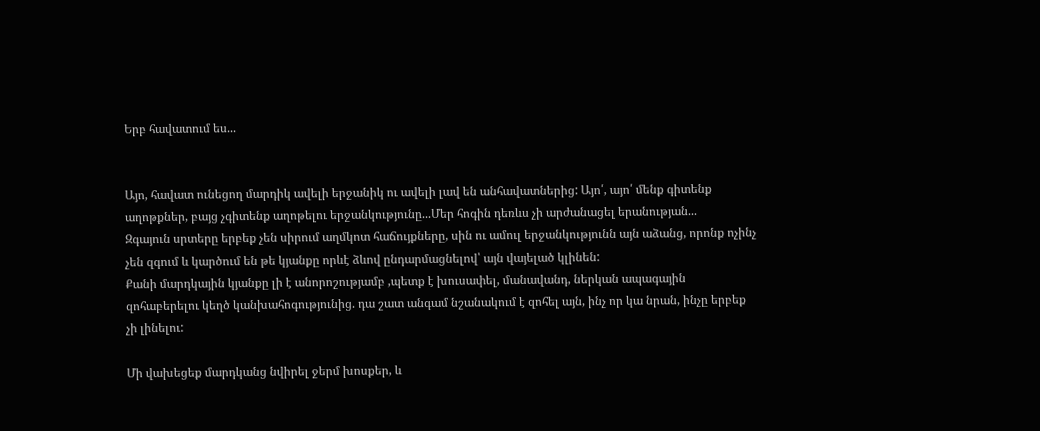Երբ հավատում ես...


Այո, հավատ ունեցող մարդիկ ավելի երջանիկ ու ավելի լավ են անհավատներից: Այո՛, այո՛ մենք գիտենք աղոթքներ, բայց չգիտենք աղոթելու երջանկությունը...Մեր հոգին դեռևս չի արժանացել երանության...
Զգայուն սրտերը երբեք չեն սիրում աղմկոտ հաճույքները, սին ու ամուլ երջանկությունն այն աձանց, որոնք ոչինչ չեն զգում և կարծում են թե կյանքը որևէ ձևով ընդարմացնելով՝ այն վայելած կլինեն:
Քանի մարդկային կյանքը լի է անորոշությամբ ,պետք է խուսափել, մանավանդ, ներկան ապագային զոհաբերելու կեղծ կանխահոգությունից. դա շատ անգամ նշանակում է զոհել այն, ինչ որ կա նրան, ինչը երբեք չի լինելու:

Մի վախեցեք մարդկանց նվիրել ջերմ խոսքեր, և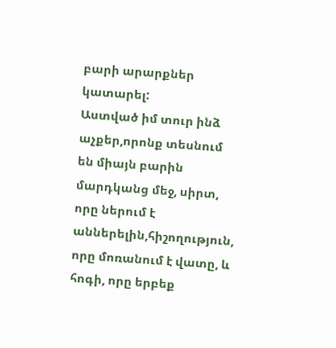բարի արարքներ կատարել:
Աստված իմ տուր ինձ աչքեր,որոնք տեսնում են միայն բարին մարդկանց մեջ, սիրտ, որը ներում է աններելին,հիշողություն, որը մոռանում է վատը, և հոգի, որը երբեք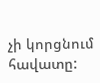չի կորցնում հավատը: